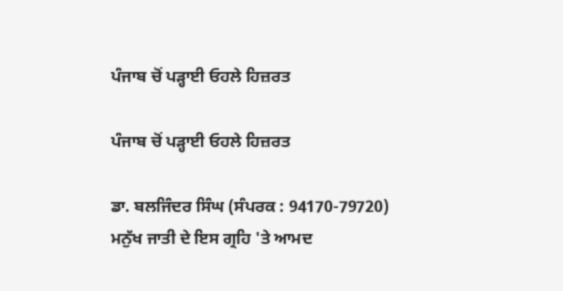ਪੰਜਾਬ ਚੋਂ ਪੜ੍ਹਾਈ ਓਹਲੇ ਹਿਜ਼ਰਤ

ਪੰਜਾਬ ਚੋਂ ਪੜ੍ਹਾਈ ਓਹਲੇ ਹਿਜ਼ਰਤ

ਡਾ. ਬਲਜਿੰਦਰ ਸਿੰਘ (ਸੰਪਰਕ : 94170-79720)
ਮਨੁੱਖ ਜਾਤੀ ਦੇ ਇਸ ਗ੍ਰਹਿ 'ਤੇ ਆਮਦ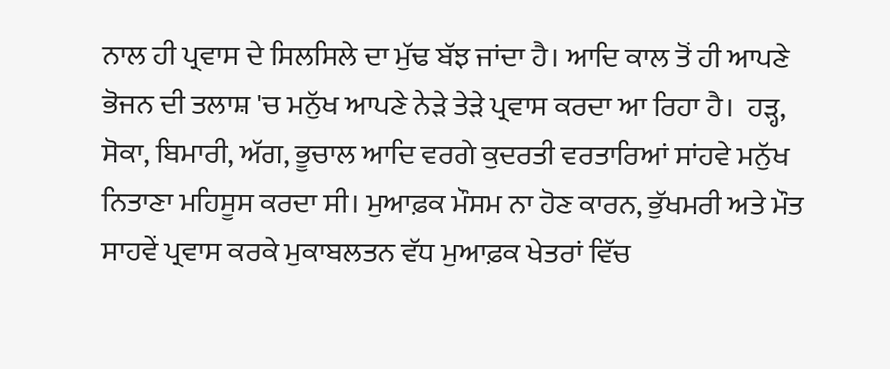ਨਾਲ ਹੀ ਪ੍ਰਵਾਸ ਦੇ ਸਿਲਸਿਲੇ ਦਾ ਮੁੱਢ ਬੱਝ ਜਾਂਦਾ ਹੈ। ਆਦਿ ਕਾਲ ਤੋਂ ਹੀ ਆਪਣੇ ਭੋਜਨ ਦੀ ਤਲਾਸ਼ 'ਚ ਮਨੁੱਖ ਆਪਣੇ ਨੇੜੇ ਤੇੜੇ ਪ੍ਰਵਾਸ ਕਰਦਾ ਆ ਰਿਹਾ ਹੈ।  ਹੜ੍ਹ, ਸੋਕਾ, ਬਿਮਾਰੀ, ਅੱਗ, ਭੂਚਾਲ ਆਦਿ ਵਰਗੇ ਕੁਦਰਤੀ ਵਰਤਾਰਿਆਂ ਸਾਂਹਵੇ ਮਨੁੱਖ ਨਿਤਾਣਾ ਮਹਿਸੂਸ ਕਰਦਾ ਸੀ। ਮੁਆਫ਼ਕ ਮੌਸਮ ਨਾ ਹੋਣ ਕਾਰਨ, ਭੁੱਖਮਰੀ ਅਤੇ ਮੌਤ ਸਾਹਵੇਂ ਪ੍ਰਵਾਸ ਕਰਕੇ ਮੁਕਾਬਲਤਨ ਵੱਧ ਮੁਆਫ਼ਕ ਖੇਤਰਾਂ ਵਿੱਚ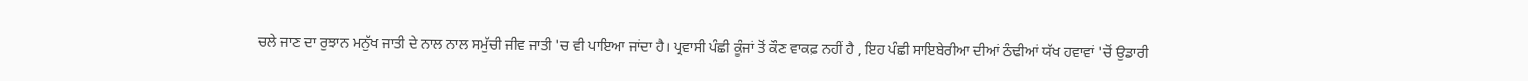ਚਲੇ ਜਾਣ ਦਾ ਰੁਝਾਨ ਮਨੁੱਖ ਜਾਤੀ ਦੇ ਨਾਲ ਨਾਲ ਸਮੁੱਚੀ ਜੀਵ ਜਾਤੀ 'ਚ ਵੀ ਪਾਇਆ ਜਾਂਦਾ ਹੈ। ਪ੍ਰਵਾਸੀ ਪੰਛੀ ਕੂੰਜਾਂ ਤੋਂ ਕੌਣ ਵਾਕਫ਼ ਨਹੀਂ ਹੈ , ਇਹ ਪੰਛੀ ਸਾਇਬੇਰੀਆ ਦੀਆਂ ਠੰਢੀਆਂ ਯੱਖ ਹਵਾਵਾਂ 'ਚੋਂ ਉਡਾਰੀ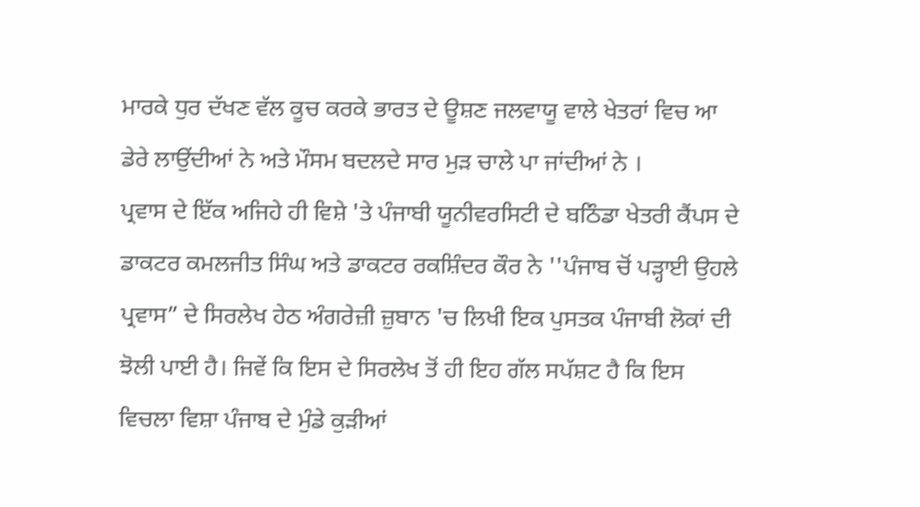ਮਾਰਕੇ ਧੁਰ ਦੱਖਣ ਵੱਲ ਕੂਚ ਕਰਕੇ ਭਾਰਤ ਦੇ ਊਸ਼ਣ ਜਲਵਾਯੂ ਵਾਲੇ ਖੇਤਰਾਂ ਵਿਚ ਆ ਡੇਰੇ ਲਾਉਂਦੀਆਂ ਨੇ ਅਤੇ ਮੌਸਮ ਬਦਲਦੇ ਸਾਰ ਮੁੜ ਚਾਲੇ ਪਾ ਜਾਂਦੀਆਂ ਨੇ ।
ਪ੍ਰਵਾਸ ਦੇ ਇੱਕ ਅਜਿਹੇ ਹੀ ਵਿਸ਼ੇ 'ਤੇ ਪੰਜਾਬੀ ਯੂਨੀਵਰਸਿਟੀ ਦੇ ਬਠਿੰਡਾ ਖੇਤਰੀ ਕੈਂਪਸ ਦੇ ਡਾਕਟਰ ਕਮਲਜੀਤ ਸਿੰਘ ਅਤੇ ਡਾਕਟਰ ਰਕਸ਼ਿੰਦਰ ਕੌਰ ਨੇ ''ਪੰਜਾਬ ਚੋਂ ਪੜ੍ਹਾਈ ਉਹਲੇ ਪ੍ਰਵਾਸ” ਦੇ ਸਿਰਲੇਖ ਹੇਠ ਅੰਗਰੇਜ਼ੀ ਜ਼ੁਬਾਨ 'ਚ ਲਿਖੀ ਇਕ ਪੁਸਤਕ ਪੰਜਾਬੀ ਲੋਕਾਂ ਦੀ ਝੋਲੀ ਪਾਈ ਹੈ। ਜਿਵੇਂ ਕਿ ਇਸ ਦੇ ਸਿਰਲੇਖ ਤੋਂ ਹੀ ਇਹ ਗੱਲ ਸਪੱਸ਼ਟ ਹੈ ਕਿ ਇਸ ਵਿਚਲਾ ਵਿਸ਼ਾ ਪੰਜਾਬ ਦੇ ਮੁੰਡੇ ਕੁੜੀਆਂ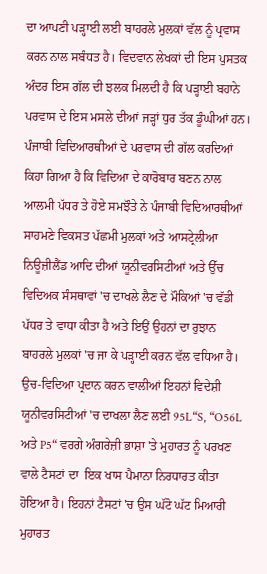ਦਾ ਆਪਣੀ ਪੜ੍ਹਾਈ ਲਈ ਬਾਹਰਲੇ ਮੁਲਕਾਂ ਵੱਲ ਨੂੰ ਪ੍ਰਵਾਸ ਕਰਨ ਨਾਲ ਸਬੰਧਤ ਹੈ। ਵਿਦਵਾਨ ਲੇਖਕਾਂ ਦੀ ਇਸ ਪੁਸਤਕ ਅੰਦਰ ਇਸ ਗੱਲ ਦੀ ਝਲਕ ਮਿਲਦੀ ਹੈ ਕਿ ਪੜ੍ਹਾਈ ਬਹਾਨੇ ਪਰਵਾਸ ਦੇ ਇਸ ਮਸਲੇ ਦੀਆਂ ਜੜ੍ਹਾਂ ਧੁਰ ਤੱਕ ਡੂੰਘੀਆਂ ਹਨ।
ਪੰਜਾਬੀ ਵਿਦਿਆਰਥੀਆਂ ਦੇ ਪਰਵਾਸ ਦੀ ਗੱਲ ਕਰਦਿਆਂ ਕਿਹਾ ਗਿਆ ਹੈ ਕਿ ਵਿਦਿਆ ਦੇ ਕਾਰੋਬਾਰ ਬਣਨ ਨਾਲ  ਆਲਮੀ ਪੱਧਰ ਤੇ ਹੋਏ ਸਮਝੌਤੇ ਨੇ ਪੰਜਾਬੀ ਵਿਦਿਆਰਥੀਆਂ ਸਾਹਮਣੇ ਵਿਕਸਤ ਪੱਛਮੀ ਮੁਲਕਾਂ ਅਤੇ ਆਸਟ੍ਰੇਲੀਆ ਨਿਊਜ਼ੀਲੈਂਡ ਆਦਿ ਦੀਆਂ ਯੂਨੀਵਰਸਿਟੀਆਂ ਅਤੇ ਉੱਚ ਵਿਦਿਅਕ ਸੰਸਥਾਵਾਂ 'ਚ ਦਾਖਲੇ ਲੈਣ ਦੇ ਮੌਕਿਆਂ 'ਚ ਵੱਡੀ ਪੱਧਰ ਤੇ ਵਾਧਾ ਕੀਤਾ ਹੈ ਅਤੇ ਇਉਂ ਉਹਨਾਂ ਦਾ ਰੁਝਾਨ ਬਾਹਰਲੇ ਮੁਲਕਾਂ 'ਚ ਜਾ ਕੇ ਪੜ੍ਹਾਈ ਕਰਨ ਵੱਲ ਵਧਿਆ ਹੈ।
ਉਚ-ਵਿਦਿਆ ਪ੍ਰਦਾਨ ਕਰਨ ਵਾਲੀਆਂ ਇਹਨਾਂ ਵਿਦੇਸ਼ੀ ਯੂਨੀਵਰਸਿਟੀਆਂ 'ਚ ਦਾਖਲਾ ਲੈਣ ਲਈ 95L“S, “O56L ਅਤੇ P5“ ਵਰਗੇ ਅੰਗਰੇਜ਼ੀ ਭਾਸ਼ਾ 'ਤੇ ਮੁਹਾਰਤ ਨੂੰ ਪਰਖਣ ਵਾਲੇ ਟੈਸਟਾਂ ਦਾ  ਇਕ ਖਾਸ ਪੈਮਾਨਾ ਨਿਰਧਾਰਤ ਕੀਤਾ ਹੋਇਆ ਹੈ। ਇਹਨਾਂ ਟੈਸਟਾਂ 'ਚ ਉਸ ਘੱਟੋ ਘੱਟ ਮਿਆਰੀ ਮੁਹਾਰਤ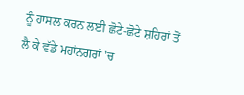ਨੂੰ ਹਾਸਲ ਕਰਨ ਲਈ ਛੋਟੇ-ਛੋਟੇ ਸ਼ਹਿਰਾਂ ਤੋਂ ਲੈ ਕੇ ਵੱਡੇ ਮਹਾਂਨਗਰਾਂ 'ਚ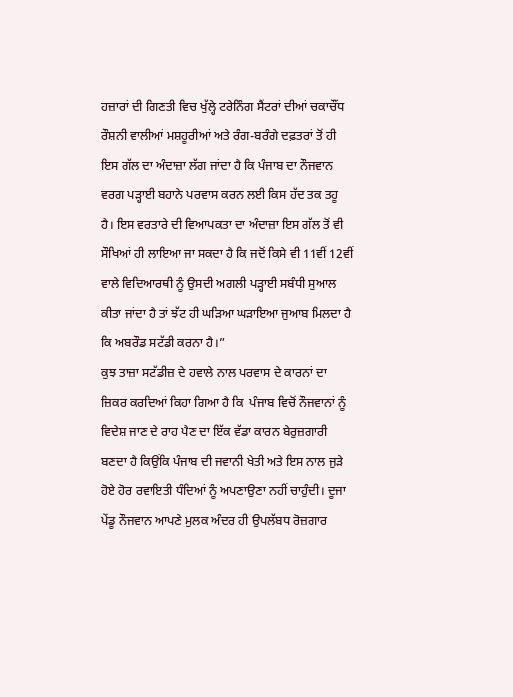ਹਜ਼ਾਰਾਂ ਦੀ ਗਿਣਤੀ ਵਿਚ ਖੁੱਲ੍ਹੇ ਟਰੇਨਿੰਗ ਸੈਂਟਰਾਂ ਦੀਆਂ ਚਕਾਚੌਂਧ ਰੌਸ਼ਨੀ ਵਾਲੀਆਂ ਮਸ਼ਹੂਰੀਆਂ ਅਤੇ ਰੰਗ-ਬਰੰਗੇ ਦਫ਼ਤਰਾਂ ਤੋਂ ਹੀ ਇਸ ਗੱਲ ਦਾ ਅੰਦਾਜ਼ਾ ਲੱਗ ਜਾਂਦਾ ਹੈ ਕਿ ਪੰਜਾਬ ਦਾ ਨੌਜਵਾਨ ਵਰਗ ਪੜ੍ਹਾਈ ਬਹਾਨੇ ਪਰਵਾਸ ਕਰਨ ਲਈ ਕਿਸ ਹੱਦ ਤਕ ਤਹੂ ਹੈ। ਇਸ ਵਰਤਾਰੇ ਦੀ ਵਿਆਪਕਤਾ ਦਾ ਅੰਦਾਜ਼ਾ ਇਸ ਗੱਲ ਤੋਂ ਵੀ ਸੌਖਿਆਂ ਹੀ ਲਾਇਆ ਜਾ ਸਕਦਾ ਹੈ ਕਿ ਜਦੋਂ ਕਿਸੇ ਵੀ 11ਵੀਂ 12ਵੀਂ ਵਾਲੇ ਵਿਦਿਆਰਥੀ ਨੂੰ ਉਸਦੀ ਅਗਲੀ ਪੜ੍ਹਾਈ ਸਬੰਧੀ ਸੁਆਲ ਕੀਤਾ ਜਾਂਦਾ ਹੈ ਤਾਂ ਝੱਟ ਹੀ ਘੜਿਆ ਘੜਾਇਆ ਜੁਆਬ ਮਿਲਦਾ ਹੈ ਕਿ ਅਬਰੌਡ ਸਟੱਡੀ ਕਰਨਾ ਹੈ।”
ਕੁਝ ਤਾਜ਼ਾ ਸਟੱਡੀਜ਼ ਦੇ ਹਵਾਲੇ ਨਾਲ ਪਰਵਾਸ ਦੇ ਕਾਰਨਾਂ ਦਾ ਜ਼ਿਕਰ ਕਰਦਿਆਂ ਕਿਹਾ ਗਿਆ ਹੈ ਕਿ  ਪੰਜਾਬ ਵਿਚੋਂ ਨੌਜਵਾਨਾਂ ਨੂੰ ਵਿਦੇਸ਼ ਜਾਣ ਦੇ ਰਾਹ ਪੈਣ ਦਾ ਇੱਕ ਵੱਡਾ ਕਾਰਨ ਬੇਰੁਜ਼ਗਾਰੀ ਬਣਦਾ ਹੈ ਕਿਉਂਕਿ ਪੰਜਾਬ ਦੀ ਜਵਾਨੀ ਖੇਤੀ ਅਤੇ ਇਸ ਨਾਲ ਜੁੜੇ ਹੋਏ ਹੋਰ ਰਵਾਇਤੀ ਧੰਦਿਆਂ ਨੂੰ ਅਪਣਾਉਣਾ ਨਹੀਂ ਚਾਹੁੰਦੀ। ਦੂਜਾ ਪੇਂਡੂ ਨੌਜਵਾਨ ਆਪਣੇ ਮੁਲਕ ਅੰਦਰ ਹੀ ਉਪਲੱਬਧ ਰੋਜ਼ਗਾਰ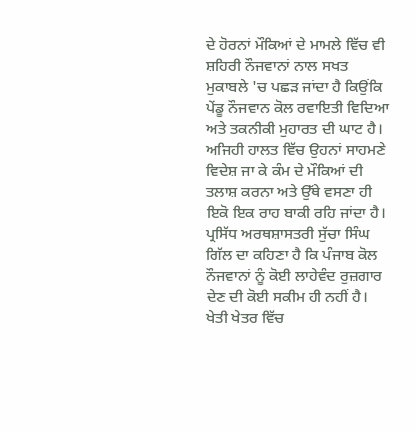ਦੇ ਹੋਰਨਾਂ ਮੌਕਿਆਂ ਦੇ ਮਾਮਲੇ ਵਿੱਚ ਵੀ ਸ਼ਹਿਰੀ ਨੌਜਵਾਨਾਂ ਨਾਲ ਸਖਤ ਮੁਕਾਬਲੇ 'ਚ ਪਛੜ ਜਾਂਦਾ ਹੈ ਕਿਉਂਕਿ ਪੇਂਡੂ ਨੌਜਵਾਨ ਕੋਲ ਰਵਾਇਤੀ ਵਿਦਿਆ ਅਤੇ ਤਕਨੀਕੀ ਮੁਹਾਰਤ ਦੀ ਘਾਟ ਹੈ। ਅਜਿਹੀ ਹਾਲਤ ਵਿੱਚ ਉਹਨਾਂ ਸਾਹਮਣੇ ਵਿਦੇਸ਼ ਜਾ ਕੇ ਕੰਮ ਦੇ ਮੌਕਿਆਂ ਦੀ ਤਲਾਸ਼ ਕਰਨਾ ਅਤੇ ਉੱਥੇ ਵਸਣਾ ਹੀ ਇਕੋ ਇਕ ਰਾਹ ਬਾਕੀ ਰਹਿ ਜਾਂਦਾ ਹੈ।
ਪ੍ਰਸਿੱਧ ਅਰਥਸ਼ਾਸਤਰੀ ਸੁੱਚਾ ਸਿੰਘ ਗਿੱਲ ਦਾ ਕਹਿਣਾ ਹੈ ਕਿ ਪੰਜਾਬ ਕੋਲ ਨੌਜਵਾਨਾਂ ਨੂੰ ਕੋਈ ਲਾਹੇਵੰਦ ਰੁਜ਼ਗਾਰ ਦੇਣ ਦੀ ਕੋਈ ਸਕੀਮ ਹੀ ਨਹੀਂ ਹੈ। ਖੇਤੀ ਖੇਤਰ ਵਿੱਚ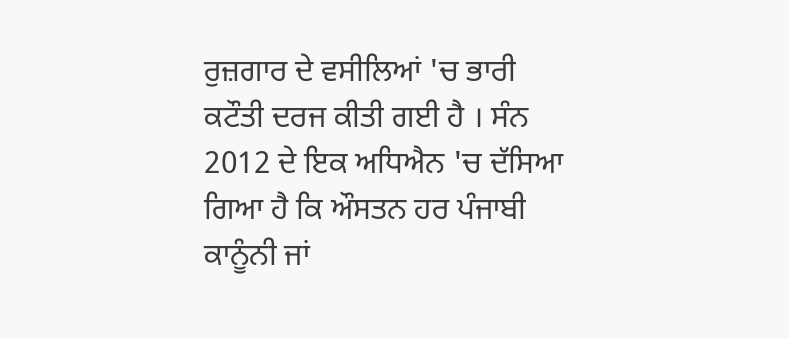ਰੁਜ਼ਗਾਰ ਦੇ ਵਸੀਲਿਆਂ 'ਚ ਭਾਰੀ ਕਟੌਤੀ ਦਰਜ ਕੀਤੀ ਗਈ ਹੈ । ਸੰਨ 2012 ਦੇ ਇਕ ਅਧਿਐਨ 'ਚ ਦੱਸਿਆ ਗਿਆ ਹੈ ਕਿ ਔਸਤਨ ਹਰ ਪੰਜਾਬੀ ਕਾਨੂੰਨੀ ਜਾਂ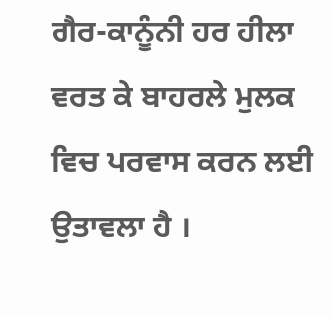ਗੈਰ-ਕਾਨੂੰਨੀ ਹਰ ਹੀਲਾ ਵਰਤ ਕੇ ਬਾਹਰਲੇ ਮੁਲਕ ਵਿਚ ਪਰਵਾਸ ਕਰਨ ਲਈ ਉਤਾਵਲਾ ਹੈ ।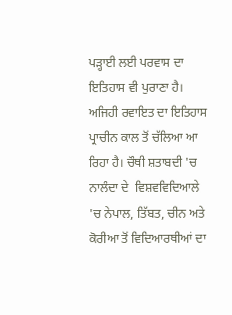ਪੜ੍ਹਾਈ ਲਈ ਪਰਵਾਸ ਦਾ ਇਤਿਹਾਸ ਵੀ ਪੁਰਾਣਾ ਹੈ। ਅਜਿਹੀ ਰਵਾਇਤ ਦਾ ਇਤਿਹਾਸ ਪ੍ਰਾਚੀਨ ਕਾਲ ਤੋਂ ਚੱਲਿਆ ਆ ਰਿਹਾ ਹੈ। ਚੌਥੀ ਸ਼ਤਾਬਦੀ 'ਚ ਨਾਲੰਦਾ ਦੇ  ਵਿਸ਼ਵਵਿਦਿਆਲੇ 'ਚ ਨੇਪਾਲ, ਤਿੱਬਤ, ਚੀਨ ਅਤੇ ਕੋਰੀਆ ਤੋਂ ਵਿਦਿਆਰਥੀਆਂ ਦਾ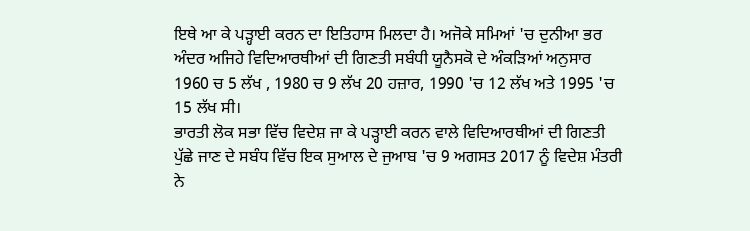ਇਥੇ ਆ ਕੇ ਪੜ੍ਹਾਈ ਕਰਨ ਦਾ ਇਤਿਹਾਸ ਮਿਲਦਾ ਹੈ। ਅਜੋਕੇ ਸਮਿਆਂ 'ਚ ਦੁਨੀਆ ਭਰ ਅੰਦਰ ਅਜਿਹੇ ਵਿਦਿਆਰਥੀਆਂ ਦੀ ਗਿਣਤੀ ਸਬੰਧੀ ਯੂਨੈਸਕੋ ਦੇ ਅੰਕੜਿਆਂ ਅਨੁਸਾਰ 1960 ਚ 5 ਲੱਖ , 1980 ਚ 9 ਲੱਖ 20 ਹਜ਼ਾਰ, 1990 'ਚ 12 ਲੱਖ ਅਤੇ 1995 'ਚ 15 ਲੱਖ ਸੀ।
ਭਾਰਤੀ ਲੋਕ ਸਭਾ ਵਿੱਚ ਵਿਦੇਸ਼ ਜਾ ਕੇ ਪੜ੍ਹਾਈ ਕਰਨ ਵਾਲੇ ਵਿਦਿਆਰਥੀਆਂ ਦੀ ਗਿਣਤੀ ਪੁੱਛੇ ਜਾਣ ਦੇ ਸਬੰਧ ਵਿੱਚ ਇਕ ਸੁਆਲ ਦੇ ਜੁਆਬ 'ਚ 9 ਅਗਸਤ 2017 ਨੂੰ ਵਿਦੇਸ਼ ਮੰਤਰੀ ਨੇ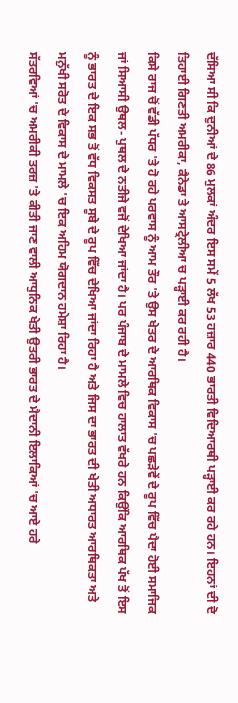ਦੱਸਿਆ ਸੀ ਕਿ ਦੁਨੀਆਂ ਦੇ 86 ਮੁਲਕਾਂ ਅੰਦਰ ਇਸ ਸਮੇਂ 5 ਲੱਖ 53 ਹਜ਼ਾਰ 440 ਭਾਰਤੀ ਵਿਦਿਆਰਥੀ ਪੜ੍ਹਾਈ ਕਰ ਰਹੇ ਹਨ। ਇਹਨਾਂ ਦੀ ਦੋ ਤਿਹਾਈ ਗਿਣਤੀ ਅਮਰੀਕਾ, ਕੈਨੇਡਾ ਤੇ ਆਸਟ੍ਰੇਲੀਆ ਚ ਪੜ੍ਹਾਈ ਕਰ ਰਹੀ ਹੈ।
ਕਿਸੇ ਰਾਜ ਚੋਂ ਵੱਡੀ ਪੱਧਰ 'ਤੇ ਹੋ ਰਹੇ ਪਰਵਾਸ ਨੂੰ ਆਮ ਤੌਰ 'ਤੇ ਉਸ ਖੇਤਰ ਦੇ ਆਰਥਿਕ ਵਿਕਾਸ 'ਚ ਪਛੜੇਵੇਂ ਦੇ ਰੂਪ ਵਿੱਚ ਪੈਦਾ ਹੋਈ ਸਮਾਜਿਕ ਜਾਂ ਸਿਆਸੀ ਉਥਲ- ਪੁਥਲ ਦੇ ਨਤੀਜੇ ਵਜੋਂ ਦੇਖਿਆ ਜਾਂਦਾ ਹੈ। ਪਰ ਪੰਜਾਬ ਦੇ ਮਾਮਲੇ ਵਿਚ ਹਾਲਾਤ ਵੱਖਰੇ ਹਨ ਕਿਉਂਕਿ ਆਰਥਿਕ ਪੱਖ ਤੋਂ ਇਸ ਨੂੰ ਭਾਰਤ ਦੇ ਇਕ ਸਭ ਤੋਂ ਵੱਧ ਵਿਕਸਤ ਸੂਬੇ ਦੇ ਰੂਪ ਵਿੱਚ ਦੇਖਿਆ ਜਾਂਦਾ ਰਿਹਾ ਹੈ ਅਤੇ ਜਿਸ ਦਾ ਭਾਰਤ ਦੀ ਖੇਤੀ ਅਧਾਰਤ ਆਰਥਿਕਤਾ ਅਤੇ ਮਨੁੱਖੀ ਸਰੋਤ ਦੇ ਵਿਕਾਸ ਦੇ ਮਾਮਲੇ 'ਚ ਇਕ ਅਹਿਮ ਯੋਗਦਾਨ ਹਮੇਸ਼ਾ ਰਿਹਾ ਹੈ।
ਸੱਤਰਵਿਆਂ 'ਚ ਅਮਰੀਕੀ ਤਰਜ਼ 'ਤੇ ਕੀਤੀ ਜਾਣ ਵਾਲੀ ਆਧੁਨਿਕ ਖੇਤੀ ਉਤਰੀ ਭਾਰਤ ਦੇ ਮੈਦਾਨੀ ਇਲਾਕਿਆਂ 'ਚ ਆਏ ਹਰੇ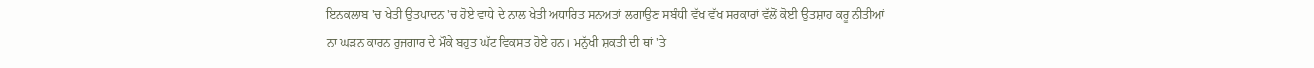ਇਨਕਲਾਬ 'ਚ ਖੇਤੀ ਉਤਪਾਦਨ 'ਚ ਹੋਏ ਵਾਧੇ ਦੇ ਨਾਲ ਖੇਤੀ ਅਧਾਰਿਤ ਸਨਅਤਾਂ ਲਗਾਉਣ ਸਬੰਧੀ ਵੱਖ ਵੱਖ ਸਰਕਾਰਾਂ ਵੱਲੋਂ ਕੋਈ ਉਤਸ਼ਾਹ ਕਰੂ ਨੀਤੀਆਂ ਨਾ ਘੜਨ ਕਾਰਨ ਰੁਜਗਾਰ ਦੇ ਮੌਕੇ ਬਹੁਤ ਘੱਟ ਵਿਕਸਤ ਹੋਏ ਹਨ। ਮਨੁੱਖੀ ਸ਼ਕਤੀ ਦੀ ਥਾਂ 'ਤੇ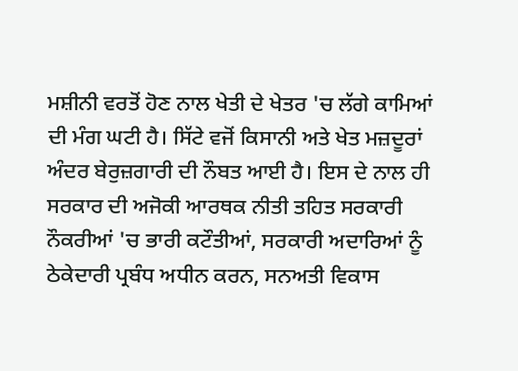ਮਸ਼ੀਨੀ ਵਰਤੋਂ ਹੋਣ ਨਾਲ ਖੇਤੀ ਦੇ ਖੇਤਰ 'ਚ ਲੱਗੇ ਕਾਮਿਆਂ ਦੀ ਮੰਗ ਘਟੀ ਹੈ। ਸਿੱਟੇ ਵਜੋਂ ਕਿਸਾਨੀ ਅਤੇ ਖੇਤ ਮਜ਼ਦੂਰਾਂ ਅੰਦਰ ਬੇਰੁਜ਼ਗਾਰੀ ਦੀ ਨੌਬਤ ਆਈ ਹੈ। ਇਸ ਦੇ ਨਾਲ ਹੀ ਸਰਕਾਰ ਦੀ ਅਜੋਕੀ ਆਰਥਕ ਨੀਤੀ ਤਹਿਤ ਸਰਕਾਰੀ ਨੌਕਰੀਆਂ 'ਚ ਭਾਰੀ ਕਟੌਤੀਆਂ, ਸਰਕਾਰੀ ਅਦਾਰਿਆਂ ਨੂੰ ਠੇਕੇਦਾਰੀ ਪ੍ਰਬੰਧ ਅਧੀਨ ਕਰਨ, ਸਨਅਤੀ ਵਿਕਾਸ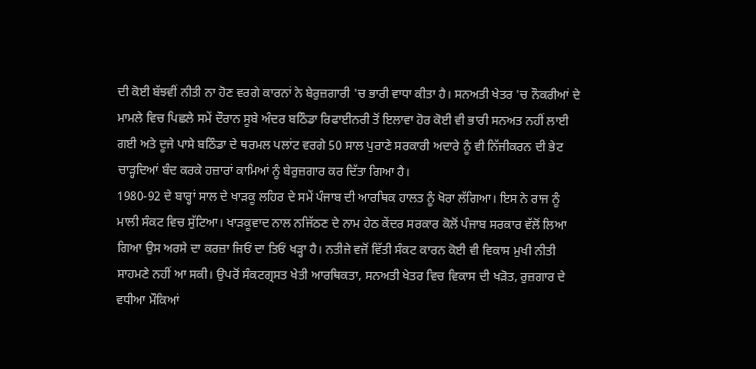ਦੀ ਕੋਈ ਬੱਝਵੀਂ ਨੀਤੀ ਨਾ ਹੋਣ ਵਰਗੇ ਕਾਰਨਾਂ ਨੇ ਬੇਰੁਜ਼ਗਾਰੀ 'ਚ ਭਾਰੀ ਵਾਧਾ ਕੀਤਾ ਹੈ। ਸਨਅਤੀ ਖੇਤਰ 'ਚ ਨੌਕਰੀਆਂ ਦੇ ਮਾਮਲੇ ਵਿਚ ਪਿਛਲੇ ਸਮੇਂ ਦੌਰਾਨ ਸੂਬੇ ਅੰਦਰ ਬਠਿੰਡਾ ਰਿਫਾਈਨਰੀ ਤੋਂ ਇਲਾਵਾ ਹੋਰ ਕੋਈ ਵੀ ਭਾਰੀ ਸਨਅਤ ਨਹੀਂ ਲਾਈ ਗਈ ਅਤੇ ਦੂਜੇ ਪਾਸੇ ਬਠਿੰਡਾ ਦੇ ਥਰਮਲ ਪਲਾਂਟ ਵਰਗੇ 50 ਸਾਲ ਪੁਰਾਣੇ ਸਰਕਾਰੀ ਅਦਾਰੇ ਨੂੰ ਵੀ ਨਿੱਜੀਕਰਨ ਦੀ ਭੇਟ ਚਾੜ੍ਹਦਿਆਂ ਬੰਦ ਕਰਕੇ ਹਜ਼ਾਰਾਂ ਕਾਮਿਆਂ ਨੂੰ ਬੇਰੁਜ਼ਗਾਰ ਕਰ ਦਿੱਤਾ ਗਿਆ ਹੈ।
1980-92 ਦੇ ਬਾਰ੍ਹਾਂ ਸਾਲ ਦੇ ਖਾੜਕੂ ਲਹਿਰ ਦੇ ਸਮੇਂ ਪੰਜਾਬ ਦੀ ਆਰਥਿਕ ਹਾਲਤ ਨੂੰ ਖੋਰਾ ਲੱਗਿਆ। ਇਸ ਨੇ ਰਾਜ ਨੂੰ ਮਾਲੀ ਸੰਕਟ ਵਿਚ ਸੁੱਟਿਆ। ਖਾੜਕੂਵਾਦ ਨਾਲ ਨਜਿੱਠਣ ਦੇ ਨਾਮ ਹੇਠ ਕੇਂਦਰ ਸਰਕਾਰ ਕੋਲੋਂ ਪੰਜਾਬ ਸਰਕਾਰ ਵੱਲੋਂ ਲਿਆ ਗਿਆ ਉਸ ਅਰਸੇ ਦਾ ਕਰਜ਼ਾ ਜਿਓਂ ਦਾ ਤਿਓਂ ਖੜ੍ਹਾ ਹੈ। ਨਤੀਜੇ ਵਜੋਂ ਵਿੱਤੀ ਸੰਕਟ ਕਾਰਨ ਕੋਈ ਵੀ ਵਿਕਾਸ ਮੁਖੀ ਨੀਤੀ ਸਾਹਮਣੇ ਨਹੀਂ ਆ ਸਕੀ। ਉਪਰੋਂ ਸੰਕਟਗ੍ਰਸਤ ਖੇਤੀ ਆਰਥਿਕਤਾ, ਸਨਅਤੀ ਖੇਤਰ ਵਿਚ ਵਿਕਾਸ ਦੀ ਖੜੋਤ, ਰੁਜ਼ਗਾਰ ਦੇ ਵਧੀਆ ਮੌਕਿਆਂ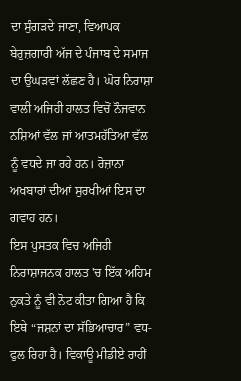ਦਾ ਸੁੰਗੜਦੇ ਜਾਣਾ, ਵਿਆਪਕ ਬੇਰੁਜ਼ਗਾਰੀ ਅੱਜ ਦੇ ਪੰਜਾਬ ਦੇ ਸਮਾਜ ਦਾ ਉਘੜਵਾਂ ਲੱਛਣ ਹੈ। ਘੋਰ ਨਿਰਾਸ਼ਾ ਵਾਲੀ ਅਜਿਹੀ ਹਾਲਤ ਵਿਚੋਂ ਨੌਜਵਾਨ ਨਸ਼ਿਆਂ ਵੱਲ ਜਾਂ ਆਤਮਹੱਤਿਆ ਵੱਲ ਨੂੰ ਵਧਦੇ ਜਾ ਰਹੇ ਹਨ। ਰੋਜ਼ਾਨਾ ਅਖਬਾਰਾਂ ਦੀਆਂ ਸੁਰਖੀਆਂ ਇਸ ਦਾ ਗਵਾਹ ਹਨ।
ਇਸ ਪੁਸਤਕ ਵਿਚ ਅਜਿਹੀ ਨਿਰਾਸ਼ਾਜਨਕ ਹਾਲਤ 'ਚ ਇੱਕ ਅਹਿਮ ਨੁਕਤੇ ਨੂੰ ਵੀ ਨੋਟ ਕੀਤਾ ਗਿਆ ਹੈ ਕਿ ਇਥੇ “ਜਸ਼ਨਾਂ ਦਾ ਸੱਭਿਆਚਾਰ” ਵਧ-ਫੁਲ ਰਿਹਾ ਹੈ। ਵਿਕਾਊ ਮੀਡੀਏ ਰਾਹੀਂ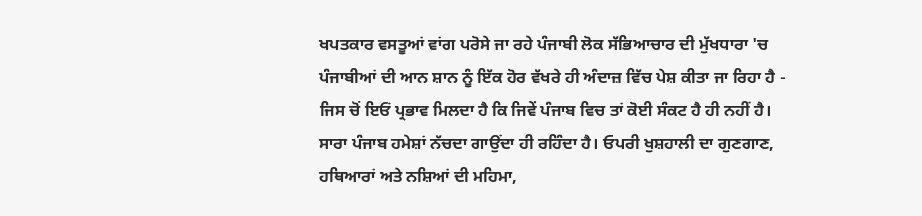ਖਪਤਕਾਰ ਵਸਤੂਆਂ ਵਾਂਗ ਪਰੋਸੇ ਜਾ ਰਹੇ ਪੰਜਾਬੀ ਲੋਕ ਸੱਭਿਆਚਾਰ ਦੀ ਮੁੱਖਧਾਰਾ 'ਚ ਪੰਜਾਬੀਆਂ ਦੀ ਆਨ ਸ਼ਾਨ ਨੂੰ ਇੱਕ ਹੋਰ ਵੱਖਰੇ ਹੀ ਅੰਦਾਜ਼ ਵਿੱਚ ਪੇਸ਼ ਕੀਤਾ ਜਾ ਰਿਹਾ ਹੈ - ਜਿਸ ਚੋਂ ਇਓਂ ਪ੍ਰਭਾਵ ਮਿਲਦਾ ਹੈ ਕਿ ਜਿਵੇਂ ਪੰਜਾਬ ਵਿਚ ਤਾਂ ਕੋਈ ਸੰਕਟ ਹੈ ਹੀ ਨਹੀਂ ਹੈ। ਸਾਰਾ ਪੰਜਾਬ ਹਮੇਸ਼ਾਂ ਨੱਚਦਾ ਗਾਉਂਦਾ ਹੀ ਰਹਿੰਦਾ ਹੈ। ਓਪਰੀ ਖੁਸ਼ਹਾਲੀ ਦਾ ਗੁਣਗਾਣ, ਹਥਿਆਰਾਂ ਅਤੇ ਨਸ਼ਿਆਂ ਦੀ ਮਹਿਮਾ,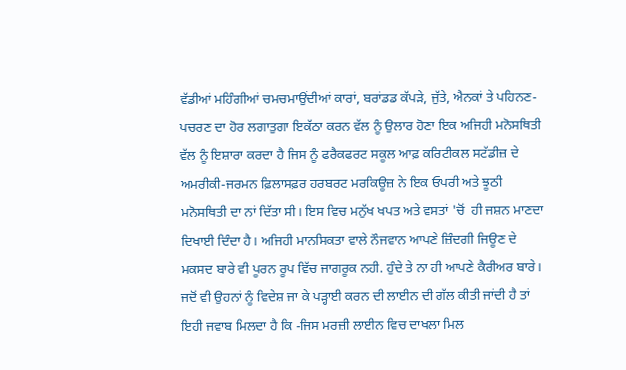ਵੱਡੀਆਂ ਮਹਿੰਗੀਆਂ ਚਮਚਮਾਉਂਦੀਆਂ ਕਾਰਾਂ, ਬਰਾਂਡਡ ਕੱਪੜੇ, ਜੁੱਤੇ, ਐਨਕਾਂ ਤੇ ਪਹਿਨਣ-ਪਚਰਣ ਦਾ ਹੋਰ ਲਗਾਤੁਗਾ ਇਕੱਠਾ ਕਰਨ ਵੱਲ ਨੂੰ ਉਲਾਰ ਹੋਣਾ ਇਕ ਅਜਿਹੀ ਮਨੋਸਥਿਤੀ ਵੱਲ ਨੂੰ ਇਸ਼ਾਰਾ ਕਰਦਾ ਹੈ ਜਿਸ ਨੂੰ ਫਰੈਕਫਰਟ ਸਕੂਲ ਆਫ਼ ਕਰਿਟੀਕਲ ਸਟੱਡੀਜ਼ ਦੇ ਅਮਰੀਕੀ-ਜਰਮਨ ਫ਼ਿਲਾਸਫ਼ਰ ਹਰਬਰਟ ਮਰਕਿਊਜ਼ ਨੇ ਇਕ ਓਪਰੀ ਅਤੇ ਝੂਠੀ ਮਨੋਸਥਿਤੀ ਦਾ ਨਾਂ ਦਿੱਤਾ ਸੀ। ਇਸ ਵਿਚ ਮਨੁੱਖ ਖਪਤ ਅਤੇ ਵਸਤਾਂ 'ਚੋਂ  ਹੀ ਜਸ਼ਨ ਮਾਣਦਾ ਦਿਖਾਈ ਦਿੰਦਾ ਹੈ। ਅਜਿਹੀ ਮਾਨਸਿਕਤਾ ਵਾਲੇ ਨੌਜਵਾਨ ਆਪਣੇ ਜ਼ਿੰਦਗੀ ਜਿਊਣ ਦੇ ਮਕਸਦ ਬਾਰੇ ਵੀ ਪੂਰਨ ਰੂਪ ਵਿੱਚ ਜਾਗਰੂਕ ਨਹੀ. ਹੁੰਦੇ ਤੇ ਨਾ ਹੀ ਆਪਣੇ ਕੈਰੀਅਰ ਬਾਰੇ। ਜਦੋਂ ਵੀ ਉਹਨਾਂ ਨੂੰ ਵਿਦੇਸ਼ ਜਾ ਕੇ ਪੜ੍ਹਾਈ ਕਰਨ ਦੀ ਲਾਈਨ ਦੀ ਗੱਲ ਕੀਤੀ ਜਾਂਦੀ ਹੈ ਤਾਂ ਇਹੀ ਜਵਾਬ ਮਿਲਦਾ ਹੈ ਕਿ -ਜਿਸ ਮਰਜ਼ੀ ਲਾਈਨ ਵਿਚ ਦਾਖਲਾ ਮਿਲ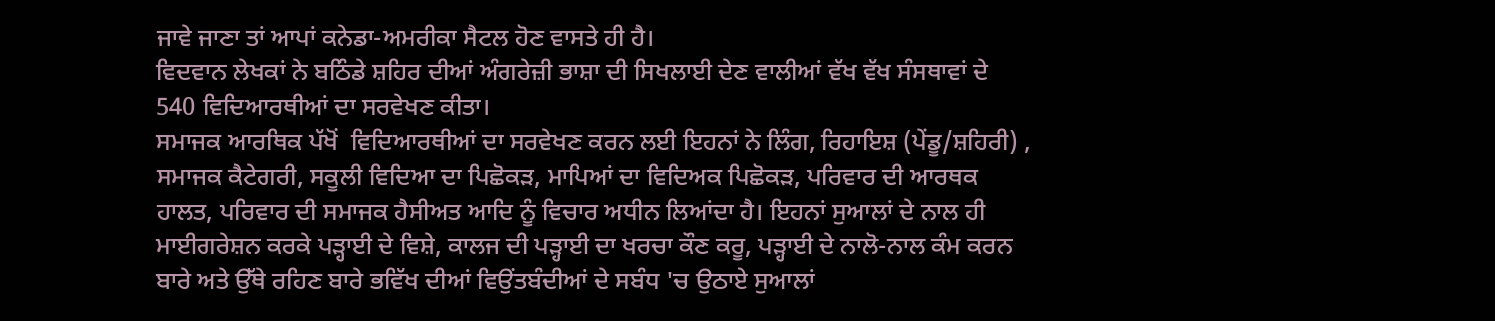ਜਾਵੇ ਜਾਣਾ ਤਾਂ ਆਪਾਂ ਕਨੇਡਾ-ਅਮਰੀਕਾ ਸੈਟਲ ਹੋਣ ਵਾਸਤੇ ਹੀ ਹੈ।
ਵਿਦਵਾਨ ਲੇਖਕਾਂ ਨੇ ਬਠਿੰਡੇ ਸ਼ਹਿਰ ਦੀਆਂ ਅੰਗਰੇਜ਼ੀ ਭਾਸ਼ਾ ਦੀ ਸਿਖਲਾਈ ਦੇਣ ਵਾਲੀਆਂ ਵੱਖ ਵੱਖ ਸੰਸਥਾਵਾਂ ਦੇ 540 ਵਿਦਿਆਰਥੀਆਂ ਦਾ ਸਰਵੇਖਣ ਕੀਤਾ।
ਸਮਾਜਕ ਆਰਥਿਕ ਪੱਖੋਂ  ਵਿਦਿਆਰਥੀਆਂ ਦਾ ਸਰਵੇਖਣ ਕਰਨ ਲਈ ਇਹਨਾਂ ਨੇ ਲਿੰਗ, ਰਿਹਾਇਸ਼ (ਪੇਂਡੂ/ਸ਼ਹਿਰੀ) , ਸਮਾਜਕ ਕੈਟੇਗਰੀ, ਸਕੂਲੀ ਵਿਦਿਆ ਦਾ ਪਿਛੋਕੜ, ਮਾਪਿਆਂ ਦਾ ਵਿਦਿਅਕ ਪਿਛੋਕੜ, ਪਰਿਵਾਰ ਦੀ ਆਰਥਕ ਹਾਲਤ, ਪਰਿਵਾਰ ਦੀ ਸਮਾਜਕ ਹੈਸੀਅਤ ਆਦਿ ਨੂੰ ਵਿਚਾਰ ਅਧੀਨ ਲਿਆਂਦਾ ਹੈ। ਇਹਨਾਂ ਸੁਆਲਾਂ ਦੇ ਨਾਲ ਹੀ ਮਾਈਗਰੇਸ਼ਨ ਕਰਕੇ ਪੜ੍ਹਾਈ ਦੇ ਵਿਸ਼ੇ, ਕਾਲਜ ਦੀ ਪੜ੍ਹਾਈ ਦਾ ਖਰਚਾ ਕੌਣ ਕਰੂ, ਪੜ੍ਹਾਈ ਦੇ ਨਾਲੋ-ਨਾਲ ਕੰਮ ਕਰਨ ਬਾਰੇ ਅਤੇ ਉੱਥੇ ਰਹਿਣ ਬਾਰੇ ਭਵਿੱਖ ਦੀਆਂ ਵਿਉਂਤਬੰਦੀਆਂ ਦੇ ਸਬੰਧ 'ਚ ਉਠਾਏ ਸੁਆਲਾਂ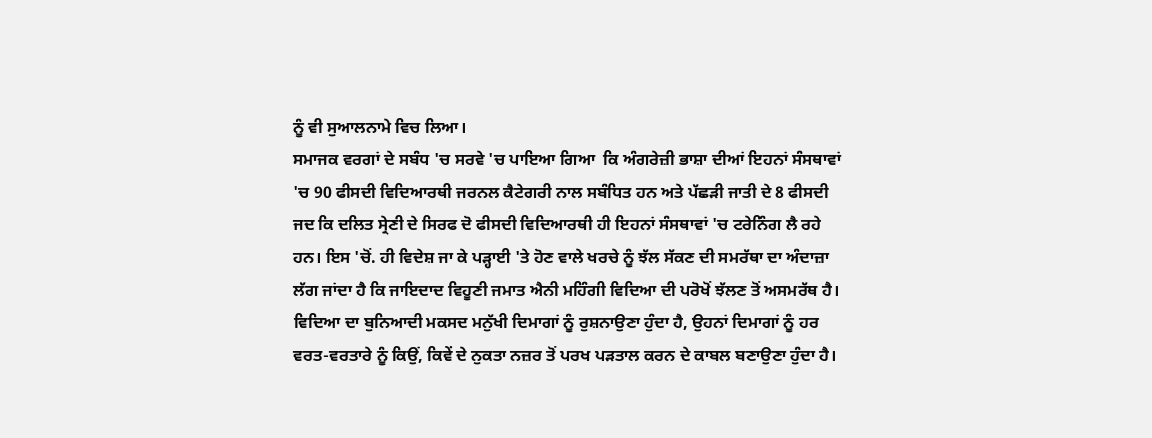ਨੂੰ ਵੀ ਸੁਆਲਨਾਮੇ ਵਿਚ ਲਿਆ।
ਸਮਾਜਕ ਵਰਗਾਂ ਦੇ ਸਬੰਧ 'ਚ ਸਰਵੇ 'ਚ ਪਾਇਆ ਗਿਆ  ਕਿ ਅੰਗਰੇਜ਼ੀ ਭਾਸ਼ਾ ਦੀਆਂ ਇਹਨਾਂ ਸੰਸਥਾਵਾਂ 'ਚ 90 ਫੀਸਦੀ ਵਿਦਿਆਰਥੀ ਜਰਨਲ ਕੈਟੇਗਰੀ ਨਾਲ ਸਬੰਧਿਤ ਹਨ ਅਤੇ ਪੱਛੜੀ ਜਾਤੀ ਦੇ 8 ਫੀਸਦੀ ਜਦ ਕਿ ਦਲਿਤ ਸ੍ਰੇਣੀ ਦੇ ਸਿਰਫ ਦੋ ਫੀਸਦੀ ਵਿਦਿਆਰਥੀ ਹੀ ਇਹਨਾਂ ਸੰਸਥਾਵਾਂ 'ਚ ਟਰੇਨਿੰਗ ਲੈ ਰਹੇ ਹਨ। ਇਸ 'ਚੋਂ. ਹੀ ਵਿਦੇਸ਼ ਜਾ ਕੇ ਪੜ੍ਹਾਈ 'ਤੇ ਹੋਣ ਵਾਲੇ ਖਰਚੇ ਨੂੰ ਝੱਲ ਸੱਕਣ ਦੀ ਸਮਰੱਥਾ ਦਾ ਅੰਦਾਜ਼ਾ ਲੱਗ ਜਾਂਦਾ ਹੈ ਕਿ ਜਾਇਦਾਦ ਵਿਹੂਣੀ ਜਮਾਤ ਐਨੀ ਮਹਿੰਗੀ ਵਿਦਿਆ ਦੀ ਪਰੋਖੋਂ ਝੱਲਣ ਤੋਂ ਅਸਮਰੱਥ ਹੈ।
ਵਿਦਿਆ ਦਾ ਬੁਨਿਆਦੀ ਮਕਸਦ ਮਨੁੱਖੀ ਦਿਮਾਗਾਂ ਨੂੰ ਰੁਸ਼ਨਾਉਣਾ ਹੁੰਦਾ ਹੈ, ਉਹਨਾਂ ਦਿਮਾਗਾਂ ਨੂੰ ਹਰ ਵਰਤ-ਵਰਤਾਰੇ ਨੂੰ ਕਿਉਂ, ਕਿਵੇਂ ਦੇ ਨੁਕਤਾ ਨਜ਼ਰ ਤੋਂ ਪਰਖ ਪੜਤਾਲ ਕਰਨ ਦੇ ਕਾਬਲ ਬਣਾਉਣਾ ਹੁੰਦਾ ਹੈ।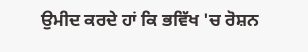ਉਮੀਦ ਕਰਦੇ ਹਾਂ ਕਿ ਭਵਿੱਖ 'ਚ ਰੋਸ਼ਨ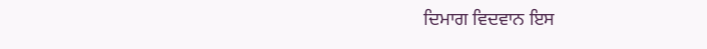ਦਿਮਾਗ ਵਿਦਵਾਨ ਇਸ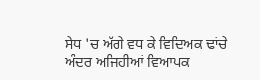ਸੇਧ 'ਚ ਅੱਗੇ ਵਧ ਕੇ ਵਿਦਿਅਕ ਢਾਂਚੇ ਅੰਦਰ ਅਜਿਹੀਆਂ ਵਿਆਪਕ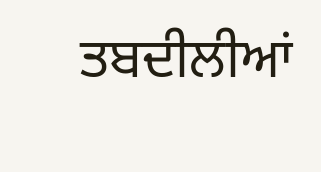ਤਬਦੀਲੀਆਂ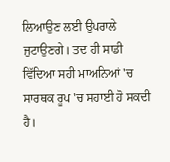ਲਿਆਉਣ ਲਈ ਉਪਰਾਲੇ ਜੁਟਾਉਣਗੇ। ਤਦ ਹੀ ਸਾਡੀ ਵਿੱਦਿਆ ਸਹੀ ਮਾਅਨਿਆਂ 'ਚ ਸਾਰਥਕ ਰੂਪ 'ਚ ਸਹਾਈ ਹੋ ਸਕਦੀ ਹੈ।